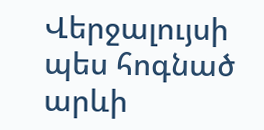Վերջալույսի պես հոգնած արևի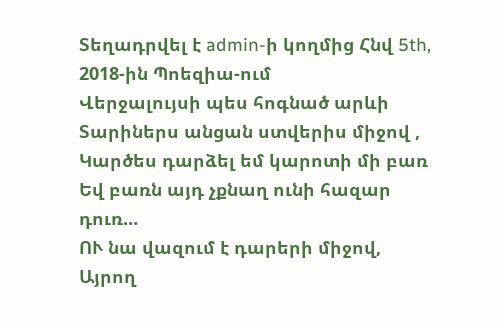Տեղադրվել է admin-ի կողմից Հնվ 5th, 2018-ին Պոեզիա-ում
Վերջալույսի պես հոգնած արևի
Տարիներս անցան ստվերիս միջով ,
Կարծես դարձել եմ կարոտի մի բառ
Եվ բառն այդ չքնաղ ունի հազար դուռ…
ՈՒ նա վազում է դարերի միջով,
Այրող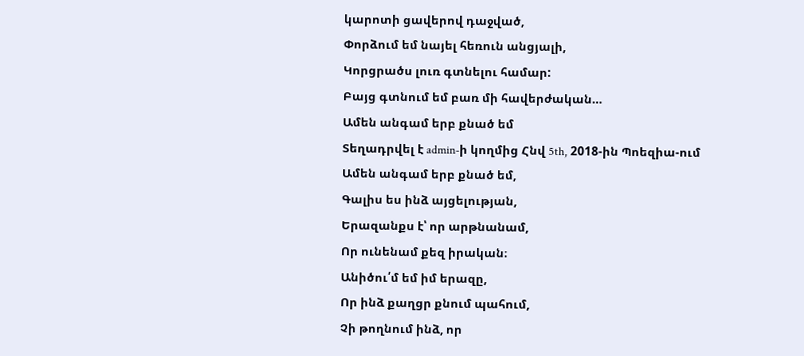կարոտի ցավերով դաջված,
Փորձում եմ նայել հեռուն անցյալի,
Կորցրածս լուռ գտնելու համար:
Բայց գտնում եմ բառ մի հավերժական…
Ամեն անգամ երբ քնած եմ
Տեղադրվել է admin-ի կողմից Հնվ 5th, 2018-ին Պոեզիա-ում
Ամեն անգամ երբ քնած եմ,
Գալիս ես ինձ այցելության,
Երազանքս է՝ որ արթնանամ,
Որ ունենամ քեզ իրական։
Անիծու՛մ եմ իմ երազը,
Որ ինձ քաղցր քնում պահում,
Չի թողնում ինձ, որ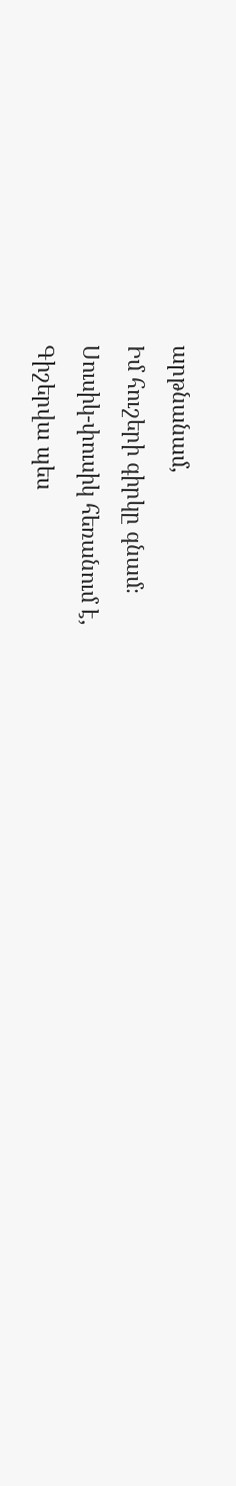արթնանամ,
Իմ հուշերի գիրկը գնամ։
Սուսիկ-փուսիկ հեռանում է,
Գիշերվա պես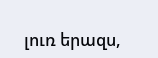լուռ երազս,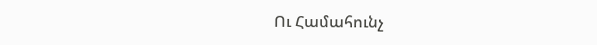Ու Համահունչ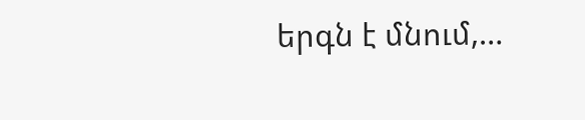երգն է մնում,…